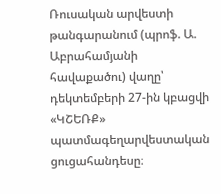Ռուսական արվեստի թանգարանում (պրոֆ. Ա. Աբրահամյանի հավաքածու) վաղը՝ դեկտեմբերի 27-ին կբացվի «ԿՇԵՌՔ» պատմագեղարվեստական ցուցահանդեսը։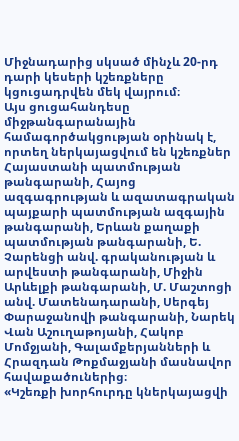Միջնադարից սկսած մինչև 20-րդ դարի կեսերի կշեռքները կցուցադրվեն մեկ վայրում։
Այս ցուցահանդեսը միջթանգարանային համագործակցության օրինակ է, որտեղ ներկայացվում են կշեռքներ Հայաստանի պատմության թանգարանի, Հայոց ազգագրության և ազատագրական պայքարի պատմության ազգային թանգարանի, Երևան քաղաքի պատմության թանգարանի, Ե. Չարենցի անվ. գրականության և արվեստի թանգարանի, Միջին Արևելքի թանգարանի, Մ. Մաշտոցի անվ. Մատենադարանի, Սերգեյ Փարաջանովի թանգարանի, Նարեկ Վան Աշուղաթոյանի, Հակոբ Մոմջյանի, Գալամքերյանների և Հրազդան Թոքմաջյանի մասնավոր հավաքածուներից։
«Կշեռքի խորհուրդը կներկայացվի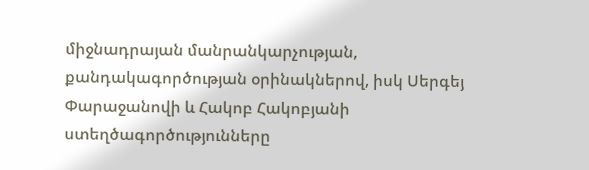միջնադրայան մանրանկարչության, քանդակագործության օրինակներով, իսկ Սերգեյ Փարաջանովի և Հակոբ Հակոբյանի ստեղծագործությունները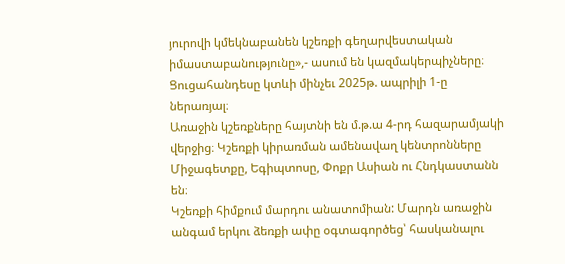յուրովի կմեկնաբանեն կշեռքի գեղարվեստական իմաստաբանությունը»,- ասում են կազմակերպիչները։
Ցուցահանդեսը կտևի մինչեւ 2025թ. ապրիլի 1-ը ներառյալ։
Առաջին կշեռքները հայտնի են մ.թ.ա 4-րդ հազարամյակի վերջից։ Կշեռքի կիրառման ամենավաղ կենտրոնները Միջագետքը, Եգիպտոսը, Փոքր Ասիան ու Հնդկաստանն են։
Կշեռքի հիմքում մարդու անատոմիան: Մարդն առաջին անգամ երկու ձեռքի ափը օգտագործեց՝ հասկանալու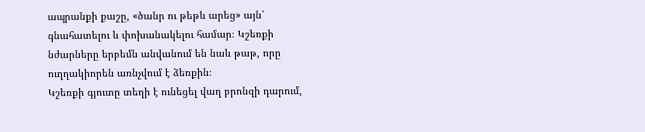ապրանքի քաշը, «ծանր ու թեթև արեց» այն՝ գնահատելու և փոխանակելու համար։ Կշեռքի նժարները երբեմն անվանում են նաև թաթ, որը ուղղակիորեն առնչվում է ձեռքին։
Կշեռքի գյուտը տեղի է ունեցել վաղ բրոնզի դարում,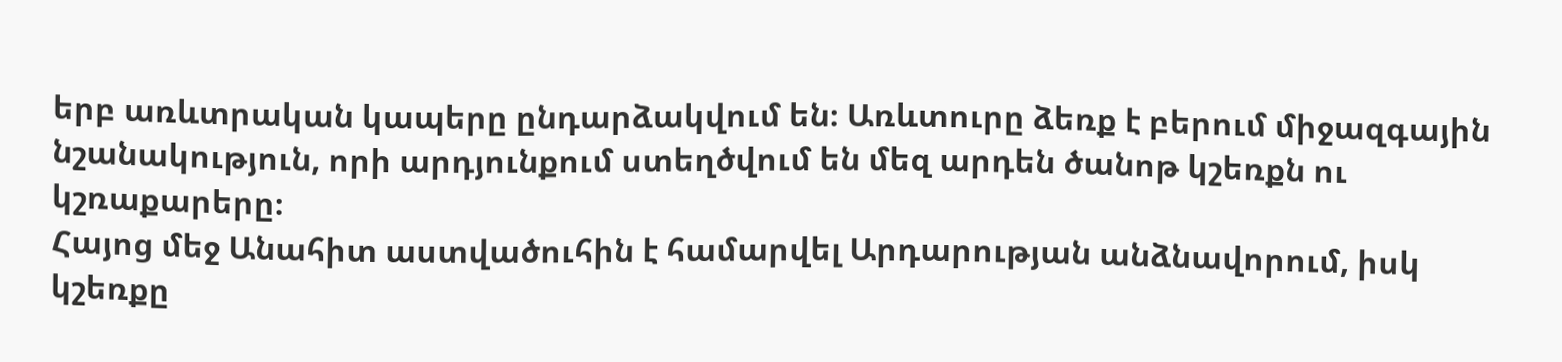երբ առևտրական կապերը ընդարձակվում են։ Առևտուրը ձեռք է բերում միջազգային նշանակություն, որի արդյունքում ստեղծվում են մեզ արդեն ծանոթ կշեռքն ու կշռաքարերը։
Հայոց մեջ Անահիտ աստվածուհին է համարվել Արդարության անձնավորում, իսկ կշեռքը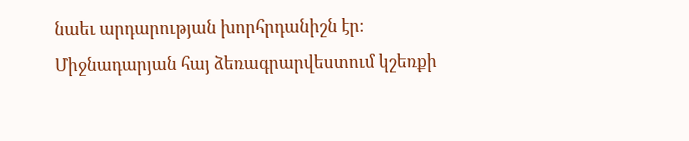նաեւ արդարության խորհրդանիշն էր։
Միջնադարյան հայ ձեռագրարվեստում կշեռքի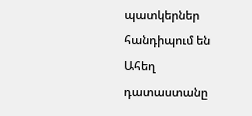պատկերներ հանդիպում են Ահեղ դատաստանը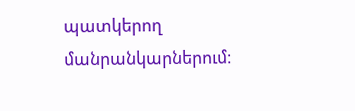պատկերող մանրանկարներում։